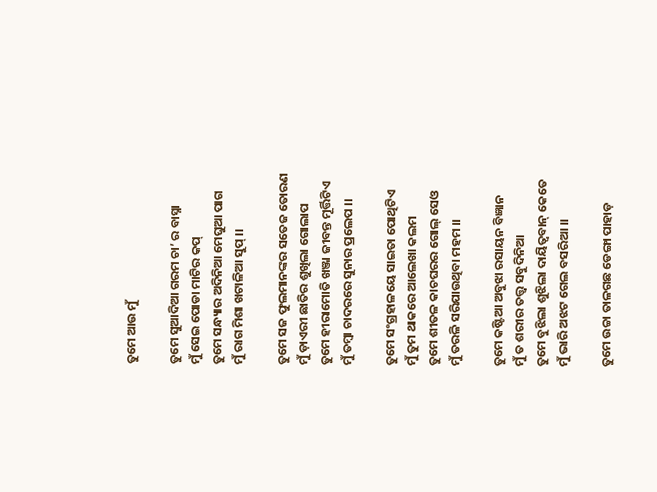ତୁମେ ଆଉ ମୁଁ

ତୁମେ ସୁଆଦିଆ ଗରମ ଚା’ ର ବାସ୍ନା
ମୁଁ ସେଇ ପୋଡା ମାଟିର କପ୍
ତୁମେ ସନ୍ଧ୍ୟାର ଅଦିନିଆ ମେଘୁଆ ପାଗ
ମୁଁ ରାଗ ମିଶା ଖଟାଳିଆ ସୁପ୍ ।।

ତୁମେ ସଜ ଫୁଲମାନଙ୍କର ସତେଜ ତୋରଣ
ମୁଁ ଡ଼ାଏରୀ ଛାତିର ଶୁଖିଲା ଗୋଲାପ
ତୁମେ ହୀରାମୋତି ଖଞ୍ଜା ଜୀବନ୍ତ ମୂର୍ତ୍ତିଟିଏ
ମୁଁ ତମ୍ବା ଚାଦରରେ ସୁନାର ପ୍ରଲେପ ।।

ତୁମେ ସଂଗ୍ରହାଳୟେ ସାଇତା ପୋଥିଟିଏ
ମୁଁ ତୁମ ଥାକରେ ଆଲେଖା କଲମ
ତୁମେ ଶୀତଳ କାଚଘରର ଗୋଲ୍ ସେଓ
ମୁଁ ତରଳି ସରିଯାଉଥିବା ମହମ ।।

ତୁମେ କଷ୍ଟିଆ ଅବୁଝା ରସାୟନ ବିଜ୍ଞାନ
ମୁଁ ତ ଶରୀର ତତ୍ତ୍ଵ ସବୁଦିନିଆ
ତୁମେ ବୁଝିଲା ଶୁଝିଲା ଦାୟିତ୍ଵବାନ୍ କେତେ
ମୁଁ ଭାରି ଅଝଟ ଗେଲ ବସରିଆ ।।

ତୁମେ ଉଚ୍ଚା ତାଳଗଛ ଡେଙ୍ଗା ପାହାଡ଼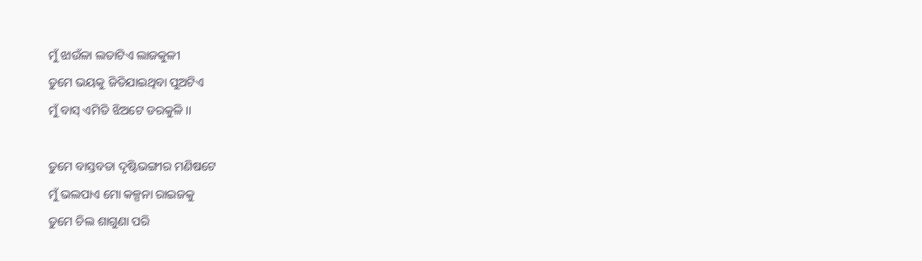ମୁଁ ଝାଉଁଳା ଲତାଟିଏ ଲାଜକୁଳୀ
ତୁମେ ଭୟକୁ ଜିତିଯାଇଥିବା ପୁଅଟିଏ
ମୁଁ ବାସ୍ ଏମିତି ଝିଅଟେ ଡରକୁଳି ।।

ତୁମେ ବାସ୍ତବତା ଦୃଷ୍ଟିଭଙ୍ଗୀର ମଣିଷଟେ
ମୁଁ ଭଲପାଏ ମୋ କଳ୍ପନା ରାଇଜକୁ
ତୁମେ ଚିଲ ଶାଗୁଣା ପରି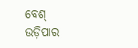ବେଶ୍ ଉଡ଼ିପାର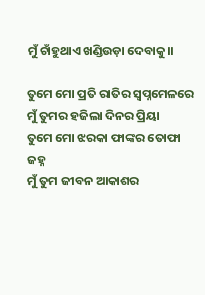ମୁଁ ଚାଁହୁଥାଏ ଖଣ୍ଡିଉଡ଼ା ଦେବାକୁ।।

ତୁମେ ମୋ ପ୍ରତି ରାତିର ସ୍ବପ୍ନମେଳରେ
ମୁଁ ତୁମର ହଜିଲା ଦିନର ପ୍ରିୟା
ତୁମେ ମୋ ଝରକା ଫାଙ୍କର ତୋଫା ଜହ୍ନ
ମୁଁ ତୁମ ଜୀବନ ଆକାଶର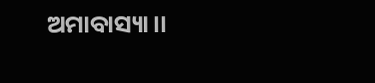ଅମାବାସ୍ୟା।।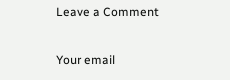Leave a Comment

Your email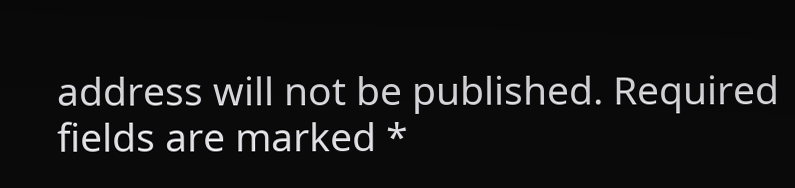address will not be published. Required fields are marked *